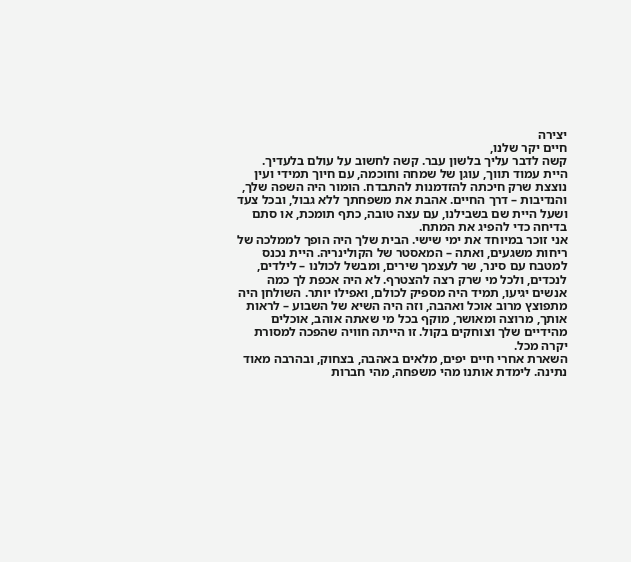יצירה
חיים יקר שלנו,
קשה לדבר עליך בלשון עבר. קשה לחשוב על עולם בלעדיך. היית עמוד תווך, עוגן של שמחה וחוכמה, עם חיוך תמידי ועין נוצצת שרק חיכתה להזדמנות להתבדח. הומור היה השפה שלך, והנדיבות – דרך החיים. אהבת את משפחתך ללא גבול, ובכל צעד ושעל היית שם בשבילנו, עם עצה טובה, כתף תומכת, או סתם בדיחה כדי להפיג את המתח.
אני זוכר במיוחד את ימי שישי. הבית שלך היה הופך לממלכה של ריחות משגעים, ואתה – המאסטר של הקולינריה. היית נכנס למטבח עם סינר, שר לעצמך שירים, ומבשל לכולנו – לילדים, לנכדים, ולכל מי שרק רצה להצטרף. לא היה אכפת לך כמה אנשים יגיעו, תמיד היה מספיק לכולם, ואפילו יותר. השולחן היה מתפוצץ מרוב אוכל ואהבה, וזה היה השיא של השבוע – לראות אותך, מרוצה ומאושר, מוקף בכל מי שאתה אוהב, אוכלים מהידיים שלך וצוחקים בקול. זו הייתה חוויה שהפכה למסורת יקרה מכל.
השארת אחרי חיים יפים, מלאים באהבה, בצחוק, ובהרבה מאוד נתינה. לימדת אותנו מהי משפחה, מהי חברות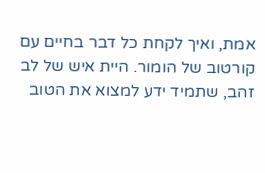אמת, ואיך לקחת כל דבר בחיים עם קורטוב של הומור. היית איש של לב זהב, שתמיד ידע למצוא את הטוב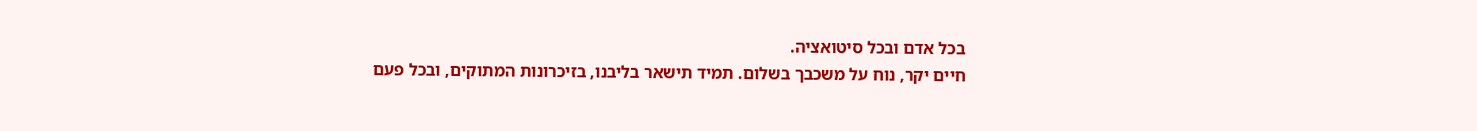בכל אדם ובכל סיטואציה.
חיים יקר, נוח על משכבך בשלום. תמיד תישאר בליבנו, בזיכרונות המתוקים, ובכל פעם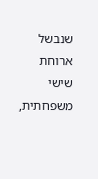שנבשל ארוחת שישי משפחתית,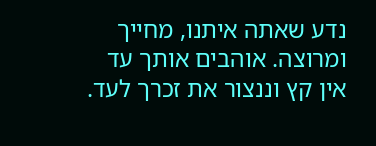נדע שאתה איתנו, מחייך ומרוצה. אוהבים אותך עד אין קץ וננצור את זכרך לעד.